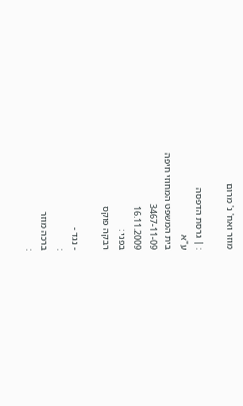מוזר ואח' נ' מרום

: | גרסת הדפסה
ע"א
בית המשפט המחוזי חיפה
3467-11-09
16.11.2009
בפני :
רבקה פוקס

- נגד -
:
ברכה מוזר
: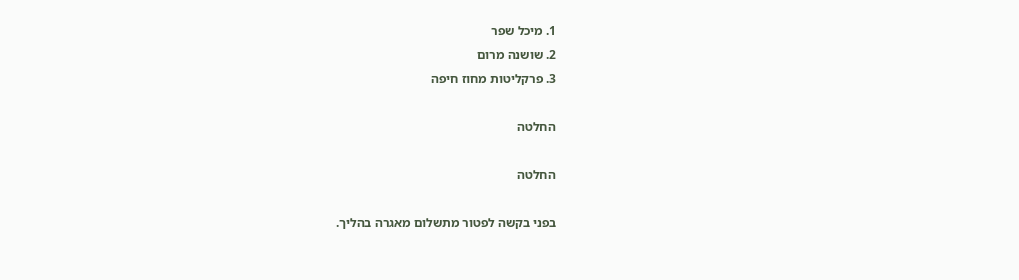1. מיכל שפר
2. שושנה מרום
3. פרקליטות מחוז חיפה

החלטה

החלטה

בפני בקשה לפטור מתשלום מאגרה בהליך.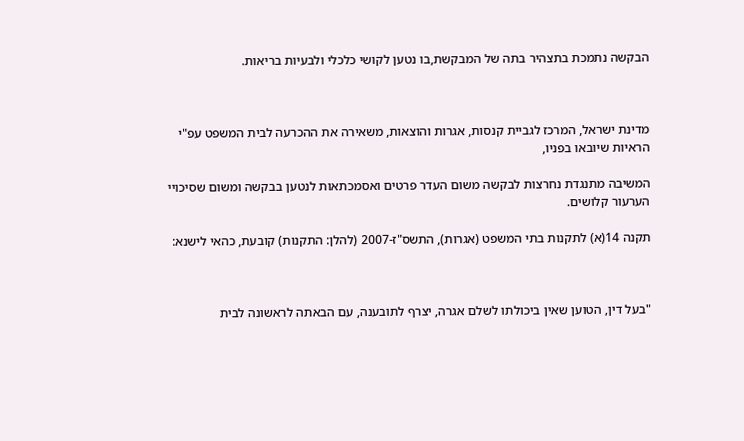הבקשה נתמכת בתצהיר בתה של המבקשת,בו נטען לקושי כלכלי ולבעיות בריאות.



מדינת ישראל, המרכז לגביית קנסות, אגרות והוצאות, משאירה את ההכרעה לבית המשפט עפ"י הראיות שיובאו בפניו,

המשיבה מתנגדת נחרצות לבקשה משום העדר פרטים ואסמכתאות לנטען בבקשה ומשום שסיכויי הערעור קלושים.

תקנה 14(א) לתקנות בתי המשפט (אגרות), התשס"ז-2007 (להלן: התקנות) קובעת, כהאי לישנא:



"בעל דין, הטוען שאין ביכולתו לשלם אגרה, יצרף לתובענה, עם הבאתה לראשונה לבית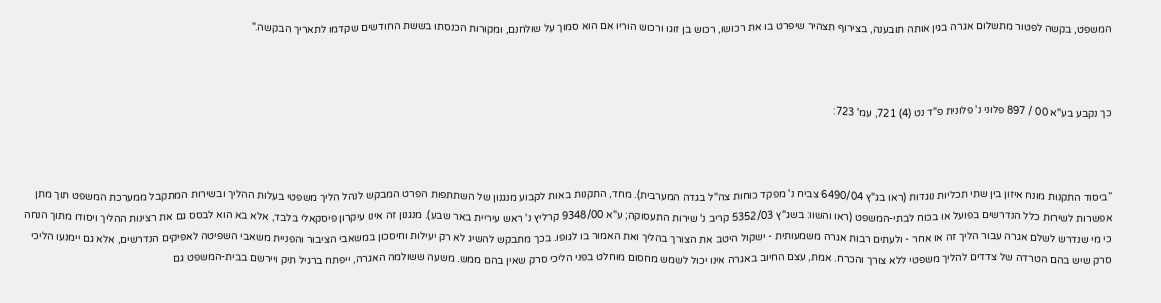המשפט, בקשה לפטור מתשלום אגרה בגין אותה תובענה, בצירוף תצהיר שיפרט בו את רכושו, רכוש בן זוגו ורכוש הוריו אם הוא סמוך על שולחנם, ומקורות הכנסתו בששת החודשים שקדמו לתאריך הבקשה."



כך נקבע בע"א 00 / 897 פלוני נ' פלונית פ"ד נט (4) 721, עמ' 723:



”ביסוד התקנות מונח איזון בין שתי תכליות נוגדות (ראו בג"ץ 6490/04 צביח נ' מפקד כוחות צה"ל בגדה המערבית). מחד, התקנות באות לקבוע מנגנון של השתתפות הפרט המבקש לנהל הליך משפטי בעלות ההליך ובשירות המתקבל ממערכת המשפט תוך מתן אפשרות לשירות כלל הנדרשים בפועל או בכוח לבתי-המשפט (ראו והשוו: בשג"ץ 5352/03 קריב נ' שירות התעסוקה; ע"א 9348/00 קרליץ נ' ראש עיריית באר שבע). מנגנון זה אינו עיקרון פיסקאלי בלבד, אלא בא הוא לבסס גם את רצינות ההליך ויסודו מתוך הנחה כי מי שנדרש לשלם אגרה עבור הליך זה או אחר - ולעתים רבות אגרה משמעותית - ישקול היטב את הצורך בהליך ואת האמור בו לגופו. בכך מתבקש להשיג לא רק יעילות וחיסכון במשאבי הציבור והפניית משאבי השפיטה לאפיקים הנדרשים, אלא גם יימנעו הליכי סרק שיש בהם הטרדה של צדדים להליך משפטי ללא צורך והכרח. אמת, עצם החיוב באגרה אינו יכול לשמש מחסום מוחלט בפני הליכי סרק שאין בהם ממש. משעה ששולמה האגרה, ייפתח ברגיל תיק ויירשם בבית-המשפט גם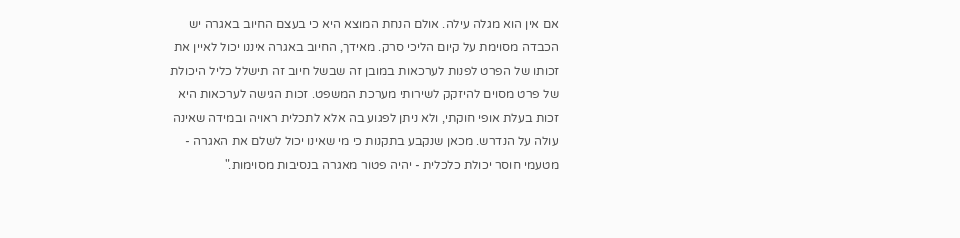אם אין הוא מגלה עילה. אולם הנחת המוצא היא כי בעצם החיוב באגרה יש הכבדה מסוימת על קיום הליכי סרק. מאידך, החיוב באגרה איננו יכול לאיין את זכותו של הפרט לפנות לערכאות במובן זה שבשל חיוב זה תישלל כליל היכולת של פרט מסוים להיזקק לשירותי מערכת המשפט. זכות הגישה לערכאות היא זכות בעלת אופי חוקתי, ולא ניתן לפגוע בה אלא לתכלית ראויה ובמידה שאינה עולה על הנדרש. מכאן שנקבע בתקנות כי מי שאינו יכול לשלם את האגרה - מטעמי חוסר יכולת כלכלית - יהיה פטור מאגרה בנסיבות מסוימות."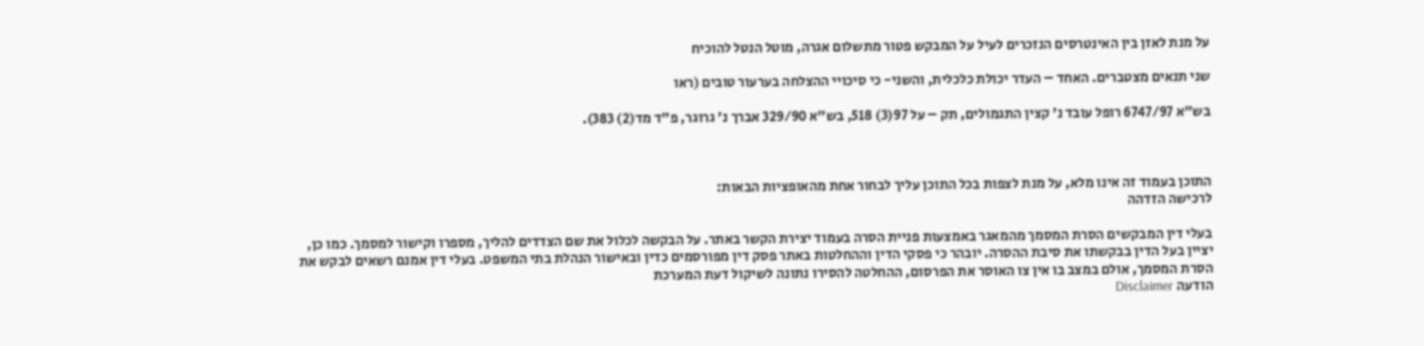על מנת לאזן בין האינטרסים הנזכרים לעיל על המבקש פטור מתשלום אגרה, מוטל הנטל להוכיח

שני תנאים מצטברים. האחד – העדר יכולת כלכלית, והשני- כי סיכויי ההצלחה בערעור טובים (ראו

בש"א 6747/97 רופל עובד נ' קצין התגמולים, תק – על 97(3) 518, בש"א 329/90 אברך נ' גרוגר, פ"ד מד(2) 383).



התוכן בעמוד זה אינו מלא, על מנת לצפות בכל התוכן עליך לבחור אחת מהאופציות הבאות:
לרכישה הזדהה

בעלי דין המבקשים הסרת המסמך מהמאגר באמצעות פניית הסרה בעמוד יצירת הקשר באתר. על הבקשה לכלול את שם הצדדים להליך, מספרו וקישור למסמך. כמו כן, יציין בעל הדין בבקשתו את סיבת ההסרה. יובהר כי פסקי הדין וההחלטות באתר פסק דין מפורסמים כדין ובאישור הנהלת בתי המשפט. בעלי דין אמנם רשאים לבקש את הסרת המסמך, אולם במצב בו אין צו האוסר את הפרסום, ההחלטה להסירו נתונה לשיקול דעת המערכת
הודעה Disclaimer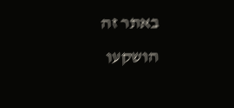באתר זה הושקעו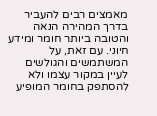מאמצים רבים להעביר בדרך המהירה הנאה והטובה ביותר חומר ומידע חיוני. עם זאת, על המשתמשים והגולשים לעיין במקור עצמו ולא להסתפק בחומר המופיע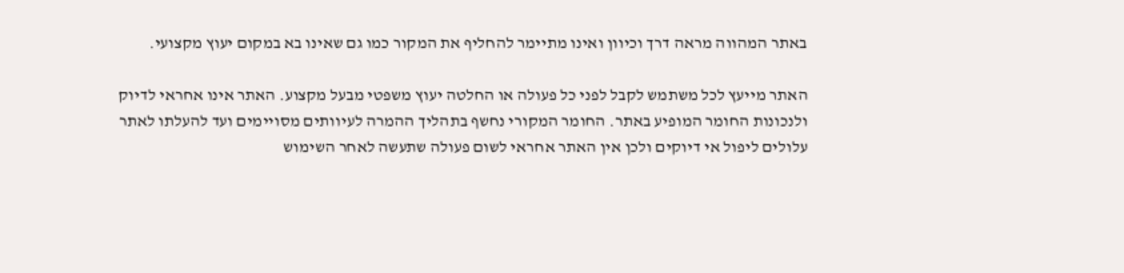באתר המהווה מראה דרך וכיוון ואינו מתיימר להחליף את המקור כמו גם שאינו בא במקום יעוץ מקצועי.

האתר מייעץ לכל משתמש לקבל לפני כל פעולה או החלטה יעוץ משפטי מבעל מקצוע. האתר אינו אחראי לדיוק ולנכונות החומר המופיע באתר. החומר המקורי נחשף בתהליך ההמרה לעיוותים מסויימים ועד להעלתו לאתר עלולים ליפול אי דיוקים ולכן אין האתר אחראי לשום פעולה שתעשה לאחר השימוש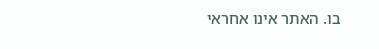בו. האתר אינו אחראי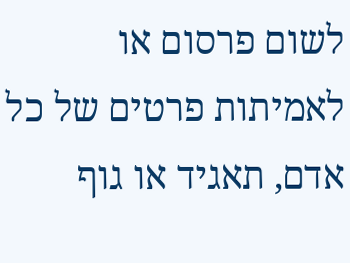לשום פרסום או לאמיתות פרטים של כל אדם, תאגיד או גוף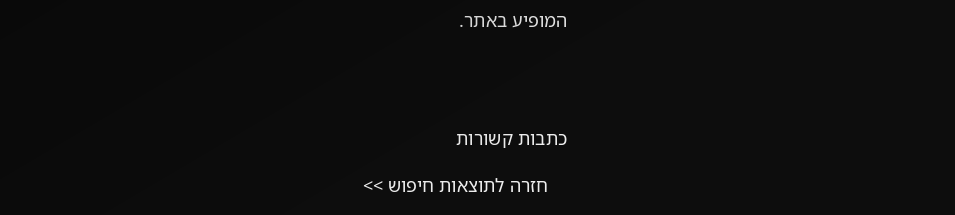המופיע באתר.




כתבות קשורות

    חזרה לתוצאות חיפוש >>